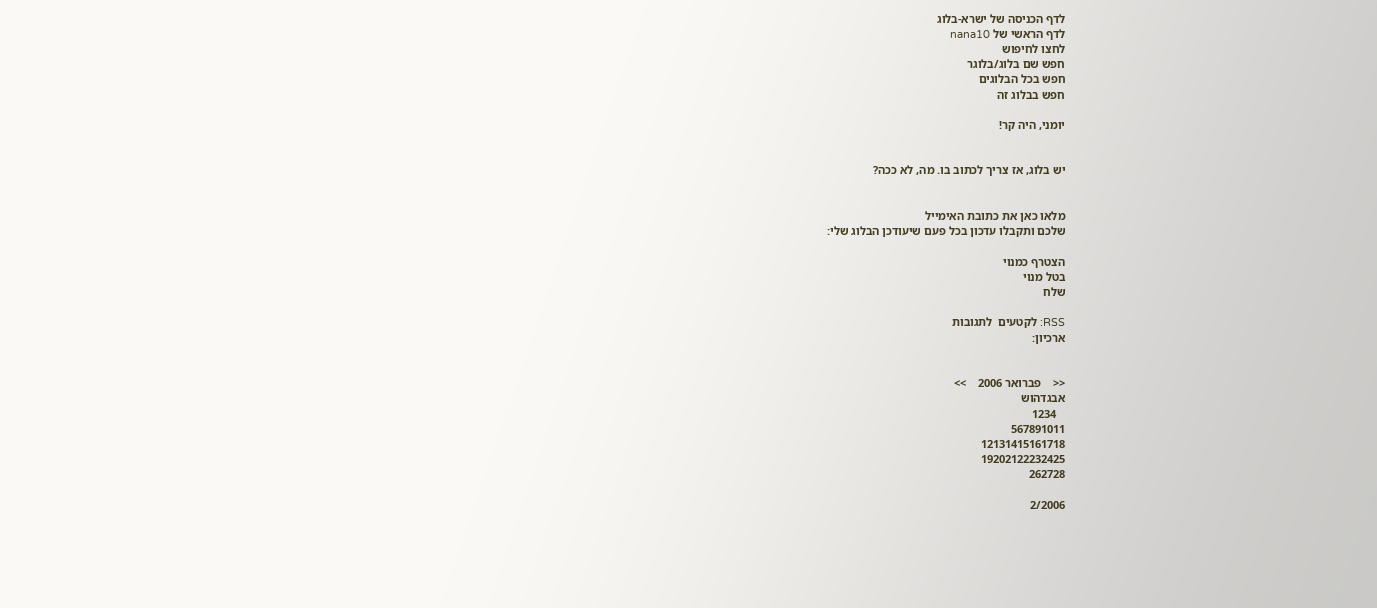לדף הכניסה של ישרא-בלוג
לדף הראשי של nana10
לחצו לחיפוש
חפש שם בלוג/בלוגר
חפש בכל הבלוגים
חפש בבלוג זה

יומני, היה קר!


יש בלוג, אז צריך לכתוב בו. מה, לא ככה?


מלאו כאן את כתובת האימייל
שלכם ותקבלו עדכון בכל פעם שיעודכן הבלוג שלי:

הצטרף כמנוי
בטל מנוי
שלח

RSS: לקטעים  לתגובות
ארכיון:


<<    פברואר 2006    >>
אבגדהוש
   1234
567891011
12131415161718
19202122232425
262728

2/2006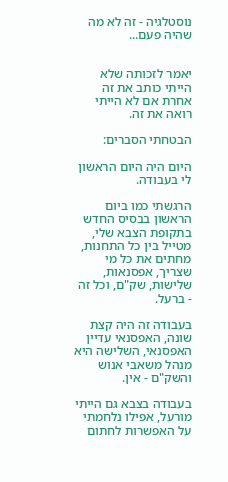נוסטלגיה - זה לא מה שהיה פעם...


יאמר לזכותה שלא הייתי כותב את זה אחרת אם לא הייתי רואה את זה.

הבטחתי הסברים:

היום היה היום הראשון לי בעבודה.

הרגשתי כמו ביום הראשון בבסיס החדש בתקופת הצבא שלי, מטייל בין כל התחנות, מחתים את כל מי שצריך, אפסנאות, שלישות, שק"ם, וכל זה - ברעל.

בעבודה זה היה קצת שונה, האפסנאי עדיין האפסנאי, השלישה היא מנהל משאבי אנוש והשק"ם - אין.

בעבודה בצבא גם הייתי מורעל, אפילו נלחמתי על האפשרות לחתום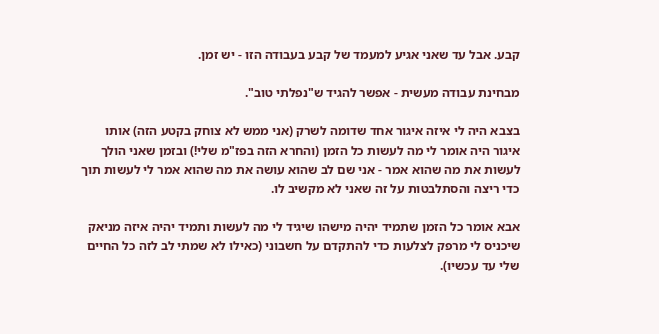קבע. אבל עד שאני אגיע למעמד של קבע בעבודה הזו - יש זמן.

מבחינת עבודה מעשית - אפשר להגיד ש"נפלתי טוב".

בצבא היה לי איזה איגור אחד שדומה לשרק (אני ממש לא צוחק בקטע הזה) אותו איגור היה אומר לי מה לעשות כל הזמן (והחרא הזה בפז"מ שלי!) ובזמן שאני הולך לעשות את מה שהוא אמר - אני שם לב שהוא עושה את מה שהוא אמר לי לעשות תוך כדי ריצה והסתלבטות על זה שאני לא מקשיב לו.

אבא אומר כל הזמן שתמיד יהיה מישהו שיגיד לי מה לעשות ותמיד יהיה איזה מניאק שיכניס לי מרפק לצלעות כדי להתקדם על חשבוני (כאילו לא שמתי לב לזה כל החיים שלי עד עכשיו).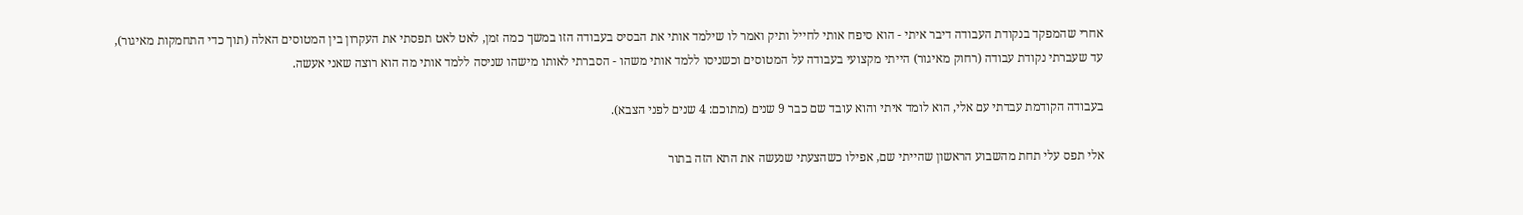אחרי שהמפקד בנקודת העבודה דיבר איתי - הוא סיפח אותי לחייל ותיק ואמר לו שילמד אותי את הבסיס בעבודה הזו במשך כמה זמן, לאט לאט תפסתי את העקרון בין המטוסים האלה (תוך כדי התחמקות מאיגור), עד שעברתי נקודת עבודה (רחוק מאיגור) הייתי מקצועי בעבודה על המטוסים וכשניסו ללמד אותי משהו - הסברתי לאותו מישהו שניסה ללמד אותי מה הוא רוצה שאני אעשה.

בעבודה הקודמת עבדתי עם אלי, הוא לומד איתי והוא עובד שם כבר 9 שנים (מתוכם: 4 שנים לפני הצבא).

אלי תפס עלי תחת מהשבוע הראשון שהייתי שם, אפילו כשהצעתי שנעשה את התא הזה בתור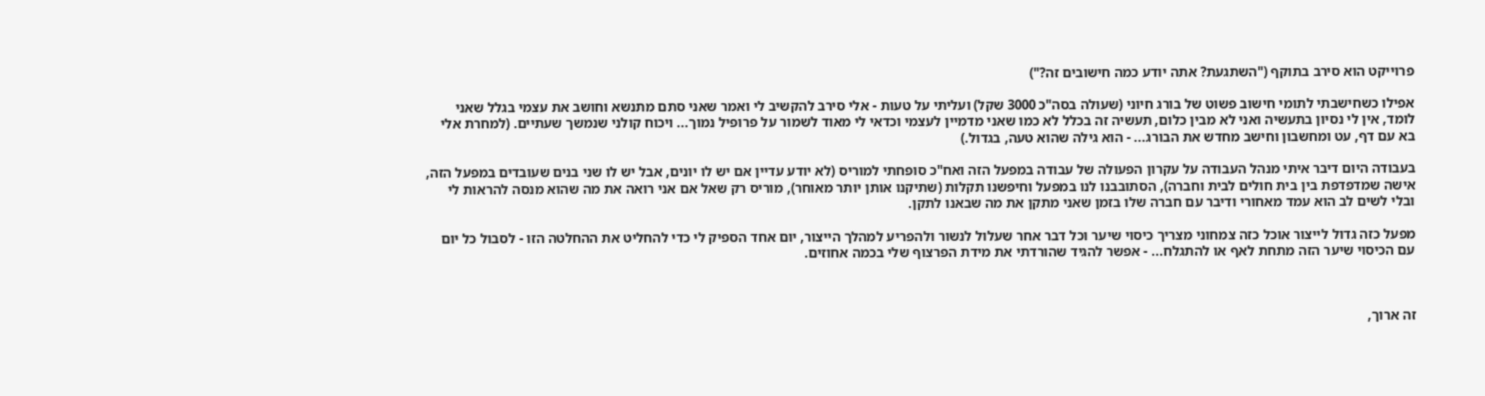פרוייקט הוא סירב בתוקף ("השתגעת? אתה יודע כמה חישובים זה?")

אפילו כשחישבתי לתומי חישוב פשוט של בורג חיוני (שעולה בסה"כ 3000 שקל) ועליתי על טעות - אלי סירב להקשיב לי ואמר שאני סתם מתנשא וחושב את עצמי בגלל שאני לומד, אין לי נסיון בתעשיה ואני לא מבין כלום, תעשיה זה בכלל לא כמו שאני מדמיין לעצמי וכדאי לי מאוד לשמור על פרופיל נמוך... ויכוח קולני שנמשך שעתיים. (למחרת אלי בא עם דף, עט ומחשבון וחישב מחדש את הבורג... - הוא גילה שהוא טעה, בגדול.)

בעבודה היום דיבר איתי מנהל העבודה על עקרון הפעולה של עבודה במפעל הזה ואח"כ סופחתי למוריס (לא יודע עדיין אם יש לו יונים, אבל יש לו שני בנים שעובדים במפעל הזה, אישה שמדפדפת בין בית חולים לבית וחברה), הסתובבנו לנו במפעל וחיפשנו תקלות (שתיקנו אותן יותר מאוחר), מוריס רק שאל אם אני רואה את מה שהוא מנסה להראות לי ובלי לשים לב הוא עמד מאחורי ודיבר עם חברה שלו בזמן שאני מתקן את מה שבאנו לתקן.

מפעל כזה גדול לייצור אוכל כזה צמחוני מצריך כיסוי שיער וכל דבר אחר שעלול לנשור ולהפריע למהלך הייצור, יום אחד הספיק לי כדי להחליט את ההחלטה הזו - לסבול כל יום עם הכיסוי שיער הזה מתחת לאף או להתגלח... - אפשר להגיד שהורדתי את מידת הפרצוף שלי בכמה אחוזים.



זה ארוך,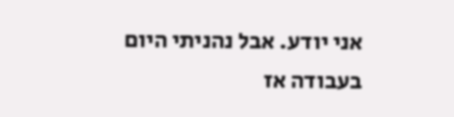אני יודע. אבל נהניתי היום בעבודה אז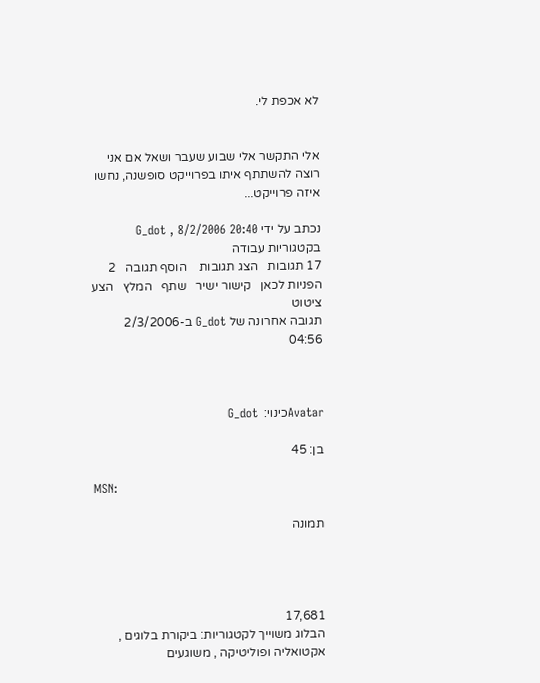לא אכפת לי.


אלי התקשר אלי שבוע שעבר ושאל אם אני רוצה להשתתף איתו בפרוייקט סופשנה, נחשו איזה פרוייקט...

נכתב על ידי G_dot , 8/2/2006 20:40   בקטגוריות עבודה
17 תגובות   הצג תגובות    הוסף תגובה   2 הפניות לכאן   קישור ישיר   שתף   המלץ   הצע ציטוט
תגובה אחרונה של G_dot ב-2/3/2006 04:56



Avatarכינוי:  G_dot

בן: 45

MSN:

תמונה




17,681
הבלוג משוייך לקטגוריות: ביקורת בלוגים , אקטואליה ופוליטיקה , משוגעים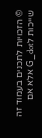© הזכויות לתכנים בעמוד זה שייכות לG_dot אלא אם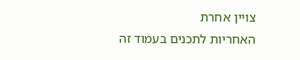צויין אחרת
האחריות לתכנים בעמוד זה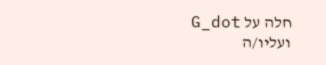חלה על G_dot ועליו/ה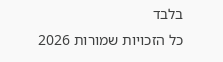בלבד
כל הזכויות שמורות 2026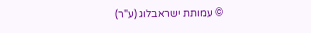© עמותת ישראבלוג (ע"ר)